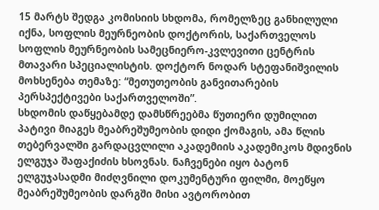15 მარტს შედგა კომისიის სხდომა, რომელზეც განხილული იქნა, სოფლის მეურნეობის დოქტორის, საქართველოს სოფლის მეურნეობის სამეცნიერო-კვლევითი ცენტრის მთავარი სპეციალისტის. დოქტორ ნოდარ სტეფანიშვილის მოხსენება თემაზე: “მეთუთეობის განვითარების პერსპექტივები საქართველოში”.
სხდომის დაწყებამდე დამსწრეებმა წუთიერი დუმილით პატივი მიაგეს მეაბრეშუმეობის დიდი ქომაგის, ამა წლის თებერვალში გარდაცვლილი აკადემიის აკადემიკოს მდივნის ელგუჯა შაფაქიძის ხსოვნას. ნაჩვენები იყო ბატონ ელგუჯასადმი მიძღვნილი დოკუმენტური ფილმი, მოეწყო მეაბრეშუმეობის დარგში მისი ავტორობით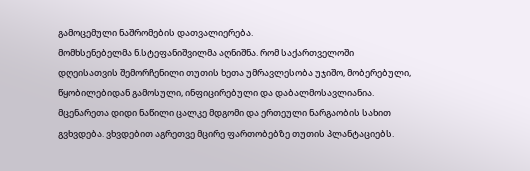გამოცემული ნაშრომების დათვალიერება.
მომხსენებელმა ნ.სტეფანიშვილმა აღნიშნა. რომ საქართველოში დღეისათვის შემორჩენილი თუთის ხეთა უმრავლესობა უჯიშო, მობერებული, წყობილებიდან გამოსული, ინფიცირებული და დაბალმოსავლიანია. მცენარეთა დიდი ნაწილი ცალკე მდგომი და ერთეული ნარგაობის სახით გვხვდება. ვხვდებით აგრეთვე მცირე ფართობებზე თუთის პლანტაციებს.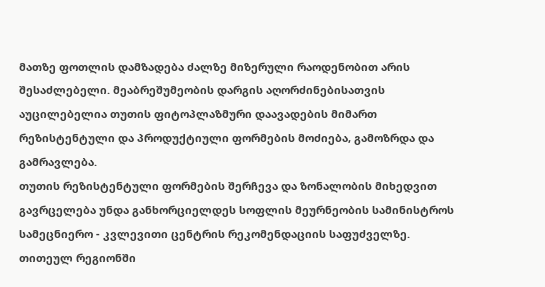მათზე ფოთლის დამზადება ძალზე მიზერული რაოდენობით არის შესაძლებელი. მეაბრეშუმეობის დარგის აღორძინებისათვის აუცილებელია თუთის ფიტოპლაზმური დაავადების მიმართ რეზისტენტული და პროდუქტიული ფორმების მოძიება, გამოზრდა და გამრავლება.
თუთის რეზისტენტული ფორმების შერჩევა და ზონალობის მიხედვით გავრცელება უნდა განხორციელდეს სოფლის მეურნეობის სამინისტროს სამეცნიერო - კვლევითი ცენტრის რეკომენდაციის საფუძველზე. თითეულ რეგიონში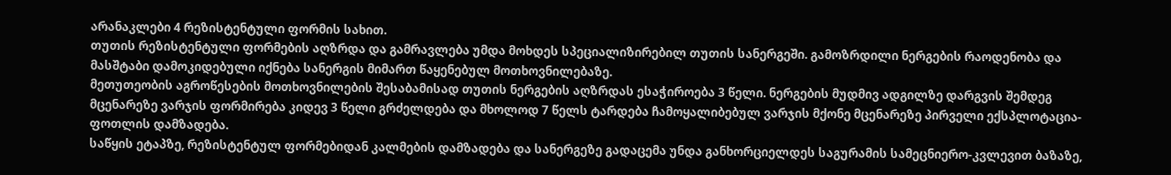არანაკლები 4 რეზისტენტული ფორმის სახით.
თუთის რეზისტენტული ფორმების აღზრდა და გამრავლება უმდა მოხდეს სპეციალიზირებილ თუთის სანერგეში. გამოზრდილი ნერგების რაოდენობა და მასშტაბი დამოკიდებული იქნება სანერგის მიმართ წაყენებულ მოთხოვნილებაზე.
მეთუთეობის აგროწესების მოთხოვნილების შესაბამისად თუთის ნერგების აღზრდას ესაჭიროება 3 წელი. ნერგების მუდმივ ადგილზე დარგვის შემდეგ მცენარეზე ვარჯის ფორმირება კიდევ 3 წელი გრძელდება და მხოლოდ 7 წელს ტარდება ჩამოყალიბებულ ვარჯის მქონე მცენარეზე პირველი ექსპლოტაცია-ფოთლის დამზადება.
საწყის ეტაპზე, რეზისტენტულ ფორმებიდან კალმების დამზადება და სანერგეზე გადაცემა უნდა განხორციელდეს საგურამის სამეცნიერო-კვლევით ბაზაზე,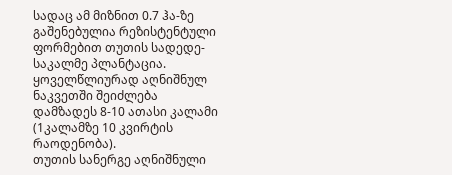სადაც ამ მიზნით 0.7 ჰა-ზე გაშენებულია რეზისტენტული ფორმებით თუთის სადედე-საკალმე პლანტაცია. ყოველწლიურად აღნიშნულ ნაკვეთში შეიძლება დამზადეს 8-10 ათასი კალამი (1კალამზე 10 კვირტის რაოდენობა).
თუთის სანერგე აღნიშნული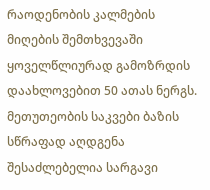რაოდენობის კალმების მიღების შემთხვევაში ყოველწლიურად გამოზრდის დაახლოვებით 50 ათას ნერგს.
მეთუთეობის საკვები ბაზის სწრაფად აღდგენა შესაძლებელია სარგავი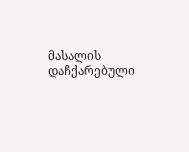მასალის დაჩქარებული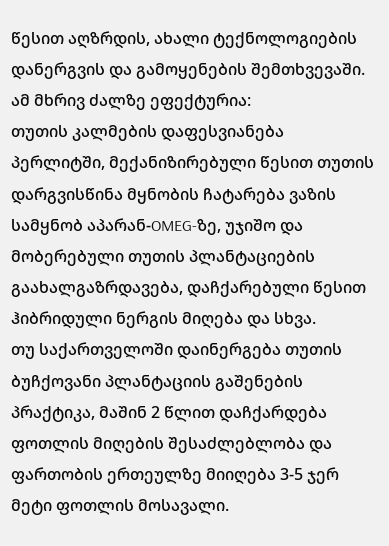წესით აღზრდის, ახალი ტექნოლოგიების დანერგვის და გამოყენების შემთხვევაში. ამ მხრივ ძალზე ეფექტურია:
თუთის კალმების დაფესვიანება პერლიტში, მექანიზირებული წესით თუთის დარგვისწინა მყნობის ჩატარება ვაზის სამყნობ აპარან-OMEG-ზე, უჯიშო და მობერებული თუთის პლანტაციების გაახალგაზრდავება, დაჩქარებული წესით ჰიბრიდული ნერგის მიღება და სხვა.
თუ საქართველოში დაინერგება თუთის ბუჩქოვანი პლანტაციის გაშენების პრაქტიკა, მაშინ 2 წლით დაჩქარდება ფოთლის მიღების შესაძლებლობა და ფართობის ერთეულზე მიიღება 3-5 ჯერ მეტი ფოთლის მოსავალი.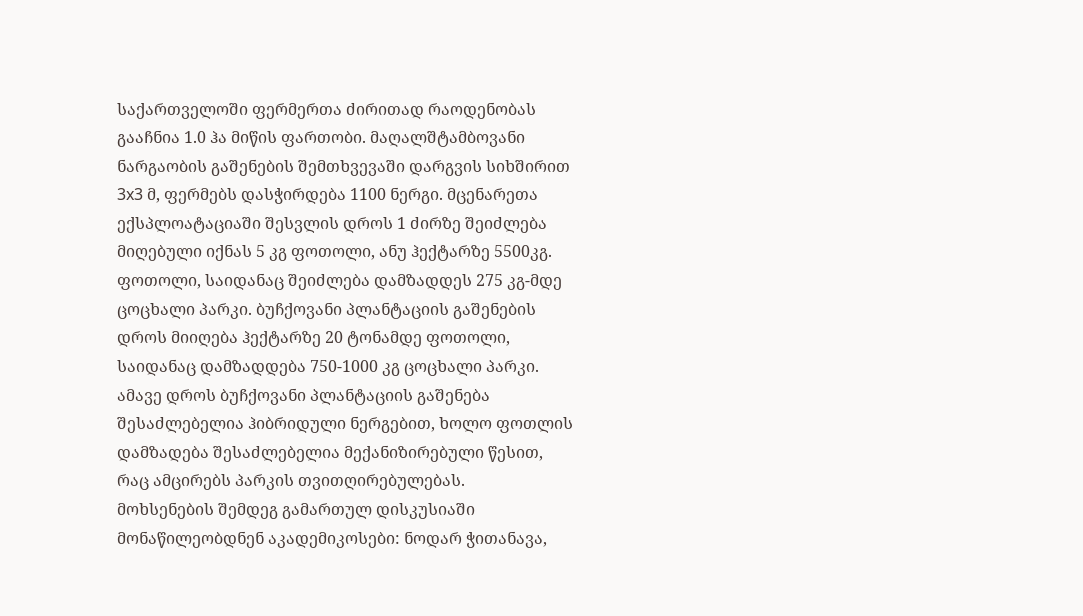საქართველოში ფერმერთა ძირითად რაოდენობას გააჩნია 1.0 ჰა მიწის ფართობი. მაღალშტამბოვანი ნარგაობის გაშენების შემთხვევაში დარგვის სიხშირით 3x3 მ, ფერმებს დასჭირდება 1100 ნერგი. მცენარეთა ექსპლოატაციაში შესვლის დროს 1 ძირზე შეიძლება მიღებული იქნას 5 კგ ფოთოლი, ანუ ჰექტარზე 5500კგ. ფოთოლი, საიდანაც შეიძლება დამზადდეს 275 კგ-მდე ცოცხალი პარკი. ბუჩქოვანი პლანტაციის გაშენების დროს მიიღება ჰექტარზე 20 ტონამდე ფოთოლი, საიდანაც დამზადდება 750-1000 კგ ცოცხალი პარკი. ამავე დროს ბუჩქოვანი პლანტაციის გაშენება შესაძლებელია ჰიბრიდული ნერგებით, ხოლო ფოთლის დამზადება შესაძლებელია მექანიზირებული წესით, რაც ამცირებს პარკის თვითღირებულებას.
მოხსენების შემდეგ გამართულ დისკუსიაში მონაწილეობდნენ აკადემიკოსები: ნოდარ ჭითანავა,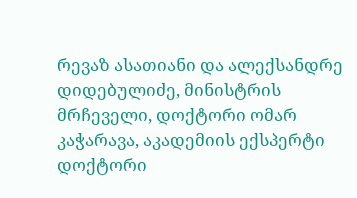რევაზ ასათიანი და ალექსანდრე დიდებულიძე, მინისტრის მრჩეველი, დოქტორი ომარ კაჭარავა, აკადემიის ექსპერტი დოქტორი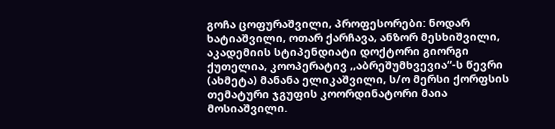გოჩა ცოფურაშვილი, პროფესორები: ნოდარ ხატიაშვილი, ოთარ ქარჩავა, ანზორ მესხიშვილი, აკადემიის სტიპენდიატი დოქტორი გიორგი ქუთელია, კოოპერატივ ,,აბრეშუმხვევია“-ს წევრი (ახმეტა) მანანა ელიკაშვილი, ს/ო მერსი ქორფსის თემატური ჯგუფის კოორდინატორი მაია მოსიაშვილი.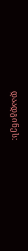დაადგინეს: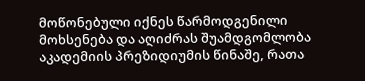მოწონებული იქნეს წარმოდგენილი მოხსენება და აღიძრას შუამდგომლობა აკადემიის პრეზიდიუმის წინაშე, რათა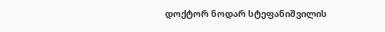დოქტორ ნოდარ სტეფანიშვილის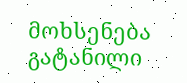მოხსენება გატანილი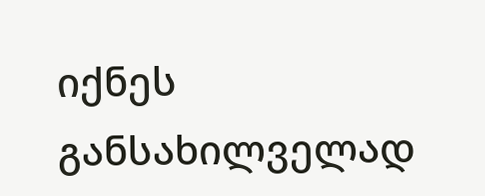იქნეს განსახილველად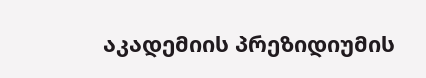აკადემიის პრეზიდიუმის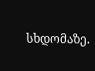სხდომაზე.